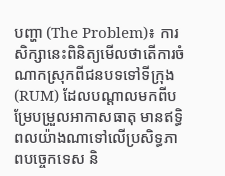បញ្ហា (The Problem)៖ ការសិក្សានេះពិនិត្យមើលថាតើការចំណាកស្រុកពីជនបទទៅទីក្រុង (RUM) ដែលបណ្តាលមកពីបម្រែបម្រួលអាកាសធាតុ មានឥទ្ធិពលយ៉ាងណាទៅលើប្រសិទ្ធភាពបច្ចេកទេស និ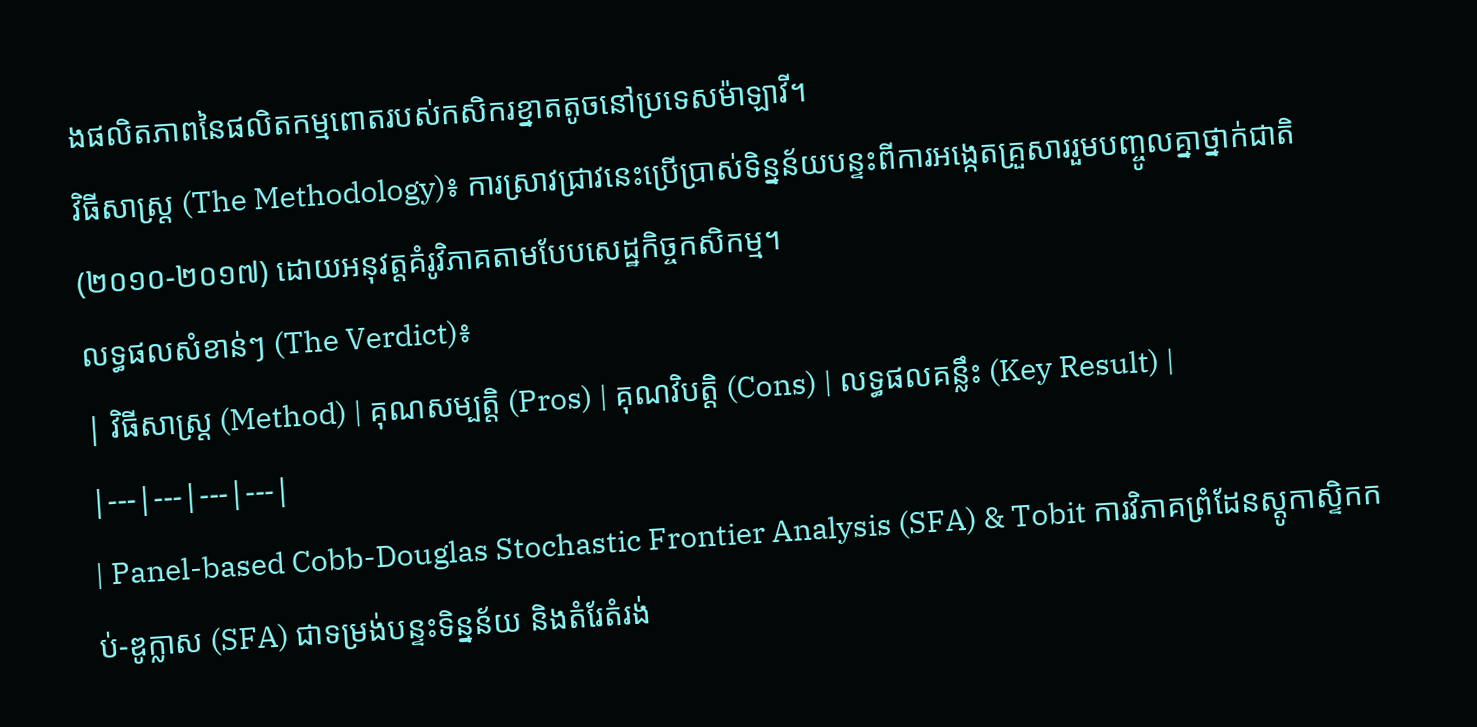ងផលិតភាពនៃផលិតកម្មពោតរបស់កសិករខ្នាតតូចនៅប្រទេសម៉ាឡាវី។
វិធីសាស្ត្រ (The Methodology)៖ ការស្រាវជ្រាវនេះប្រើប្រាស់ទិន្នន័យបន្ទះពីការអង្កេតគ្រួសាររួមបញ្ចូលគ្នាថ្នាក់ជាតិ (២០១០-២០១៧) ដោយអនុវត្តគំរូវិភាគតាមបែបសេដ្ឋកិច្ចកសិកម្ម។
លទ្ធផលសំខាន់ៗ (The Verdict)៖
| វិធីសាស្ត្រ (Method) | គុណសម្បត្តិ (Pros) | គុណវិបត្តិ (Cons) | លទ្ធផលគន្លឹះ (Key Result) |
|---|---|---|---|
| Panel-based Cobb-Douglas Stochastic Frontier Analysis (SFA) & Tobit ការវិភាគព្រំដែនស្តូកាស្ទិកកប់-ឌូក្លាស (SFA) ជាទម្រង់បន្ទះទិន្នន័យ និងតំរែតំរង់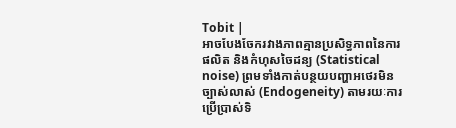Tobit |
អាចបែងចែករវាងភាពគ្មានប្រសិទ្ធភាពនៃការផលិត និងកំហុសចៃដន្យ (Statistical noise) ព្រមទាំងកាត់បន្ថយបញ្ហាអថេរមិនច្បាស់លាស់ (Endogeneity) តាមរយៈការប្រើប្រាស់ទិ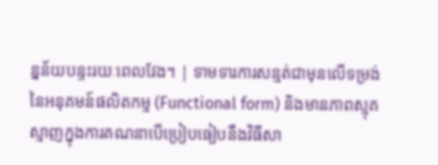ន្នន័យបន្ទះរយៈពេលវែង។ | ទាមទារការសន្មត់ជាមុនលើទម្រង់នៃអនុគមន៍ផលិតកម្ម (Functional form) និងមានភាពស្មុគស្មាញក្នុងការគណនាបើប្រៀបធៀបនឹងវិធីសា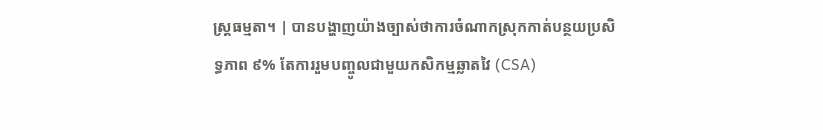ស្ត្រធម្មតា។ | បានបង្ហាញយ៉ាងច្បាស់ថាការចំណាកស្រុកកាត់បន្ថយប្រសិទ្ធភាព ៩% តែការរួមបញ្ចូលជាមួយកសិកម្មឆ្លាតវៃ (CSA)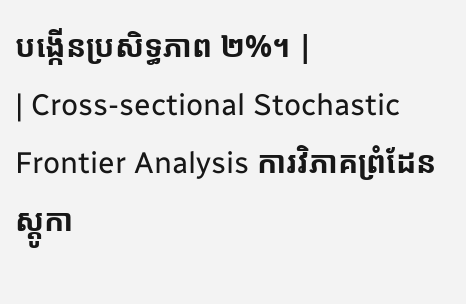បង្កើនប្រសិទ្ធភាព ២%។ |
| Cross-sectional Stochastic Frontier Analysis ការវិភាគព្រំដែនស្តូកា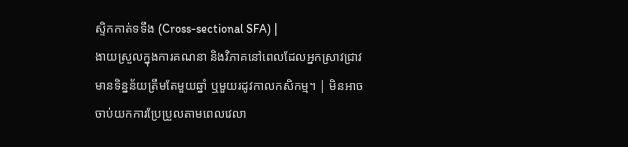ស្ទិកកាត់ទទឹង (Cross-sectional SFA) |
ងាយស្រួលក្នុងការគណនា និងវិភាគនៅពេលដែលអ្នកស្រាវជ្រាវមានទិន្នន័យត្រឹមតែមួយឆ្នាំ ឬមួយរដូវកាលកសិកម្ម។ | មិនអាចចាប់យកការប្រែប្រួលតាមពេលវេលា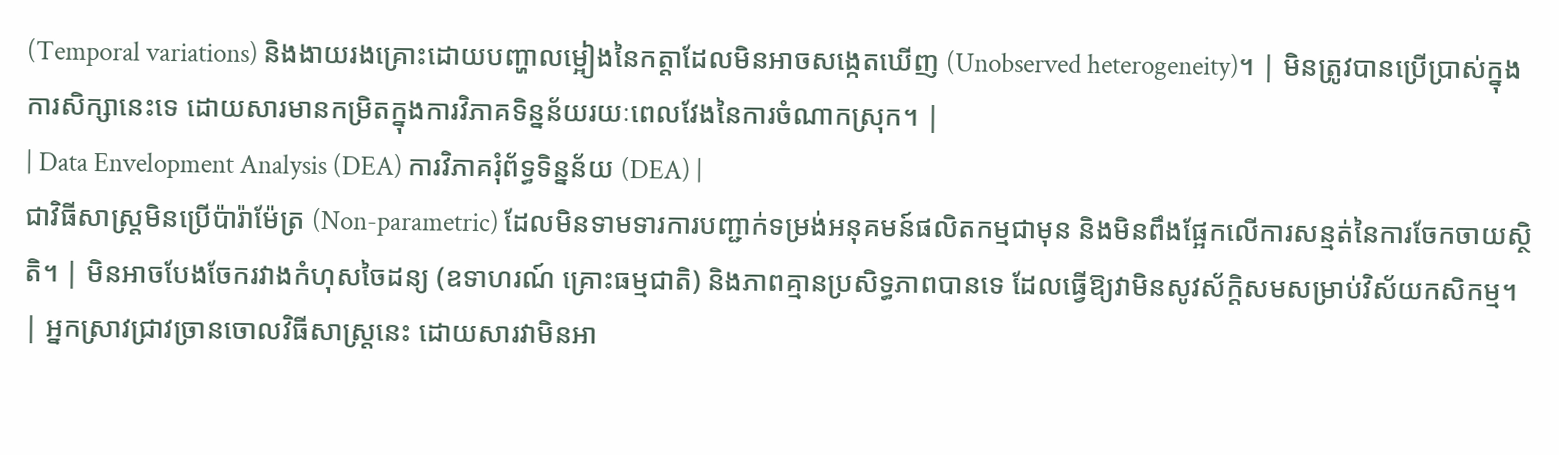(Temporal variations) និងងាយរងគ្រោះដោយបញ្ហាលម្អៀងនៃកត្តាដែលមិនអាចសង្កេតឃើញ (Unobserved heterogeneity)។ | មិនត្រូវបានប្រើប្រាស់ក្នុងការសិក្សានេះទេ ដោយសារមានកម្រិតក្នុងការវិភាគទិន្នន័យរយៈពេលវែងនៃការចំណាកស្រុក។ |
| Data Envelopment Analysis (DEA) ការវិភាគរុំព័ទ្ធទិន្នន័យ (DEA) |
ជាវិធីសាស្ត្រមិនប្រើប៉ារ៉ាម៉ែត្រ (Non-parametric) ដែលមិនទាមទារការបញ្ជាក់ទម្រង់អនុគមន៍ផលិតកម្មជាមុន និងមិនពឹងផ្អែកលើការសន្មត់នៃការចែកចាយស្ថិតិ។ | មិនអាចបែងចែករវាងកំហុសចៃដន្យ (ឧទាហរណ៍ គ្រោះធម្មជាតិ) និងភាពគ្មានប្រសិទ្ធភាពបានទេ ដែលធ្វើឱ្យវាមិនសូវស័ក្តិសមសម្រាប់វិស័យកសិកម្ម។ | អ្នកស្រាវជ្រាវច្រានចោលវិធីសាស្ត្រនេះ ដោយសារវាមិនអា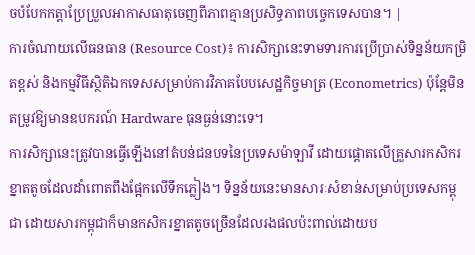ចបំបែកកត្តាប្រែប្រួលអាកាសធាតុចេញពីភាពគ្មានប្រសិទ្ធភាពបច្ចេកទេសបាន។ |
ការចំណាយលើធនធាន (Resource Cost)៖ ការសិក្សានេះទាមទារការប្រើប្រាស់ទិន្នន័យកម្រិតខ្ពស់ និងកម្មវិធីស្ថិតិឯកទេសសម្រាប់ការវិភាគបែបសេដ្ឋកិច្ចមាត្រ (Econometrics) ប៉ុន្តែមិនតម្រូវឱ្យមានឧបករណ៍ Hardware ធុនធ្ងន់នោះទេ។
ការសិក្សានេះត្រូវបានធ្វើឡើងនៅតំបន់ជនបទនៃប្រទេសម៉ាឡាវី ដោយផ្តោតលើគ្រួសារកសិករខ្នាតតូចដែលដាំពោតពឹងផ្អែកលើទឹកភ្លៀង។ ទិន្នន័យនេះមានសារៈសំខាន់សម្រាប់ប្រទេសកម្ពុជា ដោយសារកម្ពុជាក៏មានកសិករខ្នាតតូចច្រើនដែលរងផលប៉ះពាល់ដោយប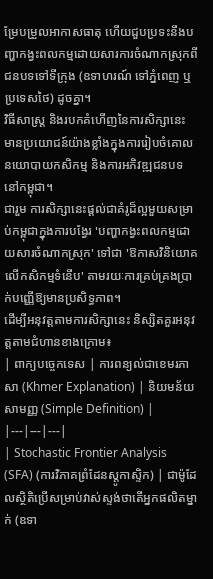ម្រែបម្រួលអាកាសធាតុ ហើយជួបប្រទះនឹងបញ្ហាកង្វះពលកម្មដោយសារការចំណាកស្រុកពីជនបទទៅទីក្រុង (ឧទាហរណ៍ ទៅភ្នំពេញ ឬប្រទេសថៃ) ដូចគ្នា។
វិធីសាស្រ្ត និងរបកគំហើញនៃការសិក្សានេះ មានប្រយោជន៍យ៉ាងខ្លាំងក្នុងការរៀបចំគោលនយោបាយកសិកម្ម និងការអភិវឌ្ឍជនបទនៅកម្ពុជា។
ជារួម ការសិក្សានេះផ្តល់ជាគំរូដ៏ល្អមួយសម្រាប់កម្ពុជាក្នុងការបង្វែរ 'បញ្ហាកង្វះពលកម្មដោយសារចំណាកស្រុក' ទៅជា 'ឱកាសវិនិយោគលើកសិកម្មទំនើប' តាមរយៈការគ្រប់គ្រងប្រាក់បញ្ញើឱ្យមានប្រសិទ្ធភាព។
ដើម្បីអនុវត្តតាមការសិក្សានេះ និស្សិតគួរអនុវត្តតាមជំហានខាងក្រោម៖
| ពាក្យបច្ចេកទេស | ការពន្យល់ជាខេមរភាសា (Khmer Explanation) | និយមន័យសាមញ្ញ (Simple Definition) |
|---|---|---|
| Stochastic Frontier Analysis (SFA) (ការវិភាគព្រំដែនស្តូកាស្ទិក) | ជាម៉ូដែលស្ថិតិប្រើសម្រាប់វាស់ស្ទង់ថាតើអ្នកផលិតម្នាក់ (ឧទា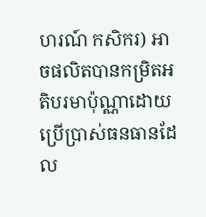ហរណ៍ កសិករ) អាចផលិតបានកម្រិតអតិបរមាប៉ុណ្ណាដោយប្រើប្រាស់ធនធានដែល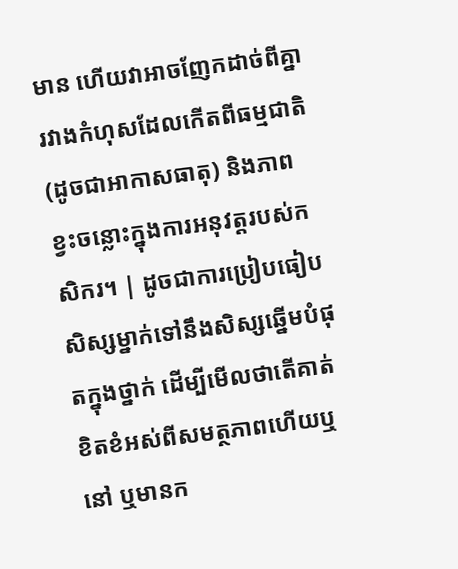មាន ហើយវាអាចញែកដាច់ពីគ្នារវាងកំហុសដែលកើតពីធម្មជាតិ (ដូចជាអាកាសធាតុ) និងភាពខ្វះចន្លោះក្នុងការអនុវត្តរបស់កសិករ។ | ដូចជាការប្រៀបធៀបសិស្សម្នាក់ទៅនឹងសិស្សឆ្នើមបំផុតក្នុងថ្នាក់ ដើម្បីមើលថាតើគាត់ខិតខំអស់ពីសមត្ថភាពហើយឬនៅ ឬមានក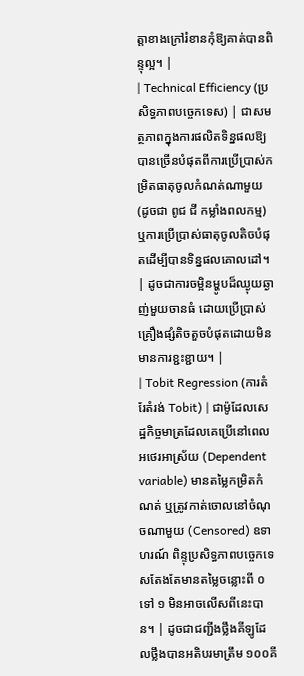ត្តាខាងក្រៅរំខានកុំឱ្យគាត់បានពិន្ទុល្អ។ |
| Technical Efficiency (ប្រសិទ្ធភាពបច្ចេកទេស) | ជាសមត្ថភាពក្នុងការផលិតទិន្នផលឱ្យបានច្រើនបំផុតពីការប្រើប្រាស់កម្រិតធាតុចូលកំណត់ណាមួយ (ដូចជា ពូជ ជី កម្លាំងពលកម្ម) ឬការប្រើប្រាស់ធាតុចូលតិចបំផុតដើម្បីបានទិន្នផលគោលដៅ។ | ដូចជាការចម្អិនម្ហូបដ៏ឈ្ងុយឆ្ងាញ់មួយចានធំ ដោយប្រើប្រាស់គ្រឿងផ្សំតិចតួចបំផុតដោយមិនមានការខ្ជះខ្ជាយ។ |
| Tobit Regression (ការតំរែតំរង់ Tobit) | ជាម៉ូដែលសេដ្ឋកិច្ចមាត្រដែលគេប្រើនៅពេលអថេរអាស្រ័យ (Dependent variable) មានតម្លៃកម្រិតកំណត់ ឬត្រូវកាត់ចោលនៅចំណុចណាមួយ (Censored) ឧទាហរណ៍ ពិន្ទុប្រសិទ្ធភាពបច្ចេកទេសតែងតែមានតម្លៃចន្លោះពី ០ ទៅ ១ មិនអាចលើសពីនេះបាន។ | ដូចជាជញ្ជីងថ្លឹងគីឡូដែលថ្លឹងបានអតិបរមាត្រឹម ១០០គី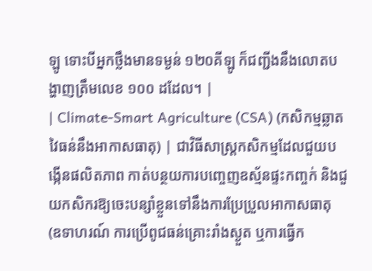ឡូ ទោះបីអ្នកថ្លឹងមានទម្ងន់ ១២០គីឡូ ក៏ជញ្ជីងនឹងលោតបង្ហាញត្រឹមលេខ ១០០ ដដែល។ |
| Climate-Smart Agriculture (CSA) (កសិកម្មឆ្លាតវៃធន់នឹងអាកាសធាតុ) | ជាវិធីសាស្ត្រកសិកម្មដែលជួយបង្កើនផលិតភាព កាត់បន្ថយការបញ្ចេញឧស្ម័នផ្ទះកញ្ចក់ និងជួយកសិករឱ្យចេះបន្សាំខ្លួនទៅនឹងការប្រែប្រួលអាកាសធាតុ (ឧទាហរណ៍ ការប្រើពូជធន់គ្រោះរាំងស្ងួត ឬការធ្វើក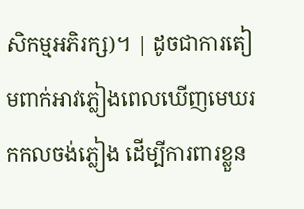សិកម្មអភិរក្ស)។ | ដូចជាការតៀមពាក់អាវភ្លៀងពេលឃើញមេឃរកកលចង់ភ្លៀង ដើម្បីការពារខ្លួន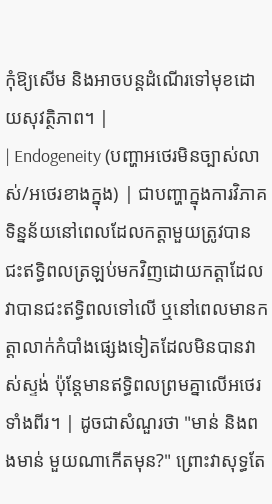កុំឱ្យសើម និងអាចបន្តដំណើរទៅមុខដោយសុវត្ថិភាព។ |
| Endogeneity (បញ្ហាអថេរមិនច្បាស់លាស់/អថេរខាងក្នុង) | ជាបញ្ហាក្នុងការវិភាគទិន្នន័យនៅពេលដែលកត្តាមួយត្រូវបានជះឥទ្ធិពលត្រឡប់មកវិញដោយកត្តាដែលវាបានជះឥទ្ធិពលទៅលើ ឬនៅពេលមានកត្តាលាក់កំបាំងផ្សេងទៀតដែលមិនបានវាស់ស្ទង់ ប៉ុន្តែមានឥទ្ធិពលព្រមគ្នាលើអថេរទាំងពីរ។ | ដូចជាសំណួរថា "មាន់ និងពងមាន់ មួយណាកើតមុន?" ព្រោះវាសុទ្ធតែ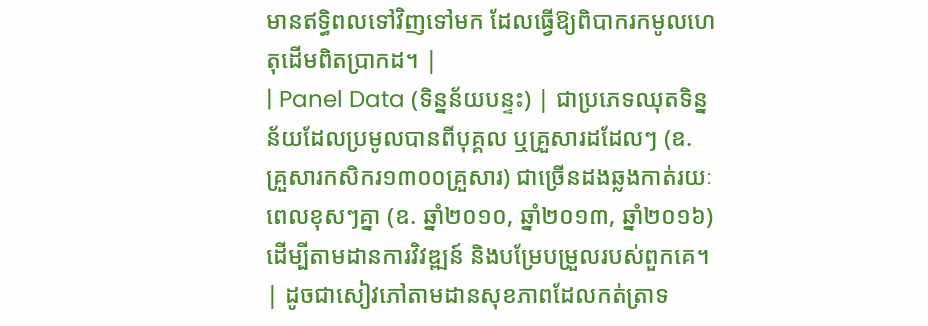មានឥទ្ធិពលទៅវិញទៅមក ដែលធ្វើឱ្យពិបាករកមូលហេតុដើមពិតប្រាកដ។ |
| Panel Data (ទិន្នន័យបន្ទះ) | ជាប្រភេទឈុតទិន្នន័យដែលប្រមូលបានពីបុគ្គល ឬគ្រួសារដដែលៗ (ឧ. គ្រួសារកសិករ១៣០០គ្រួសារ) ជាច្រើនដងឆ្លងកាត់រយៈពេលខុសៗគ្នា (ឧ. ឆ្នាំ២០១០, ឆ្នាំ២០១៣, ឆ្នាំ២០១៦) ដើម្បីតាមដានការវិវឌ្ឍន៍ និងបម្រែបម្រួលរបស់ពួកគេ។ | ដូចជាសៀវភៅតាមដានសុខភាពដែលកត់ត្រាទ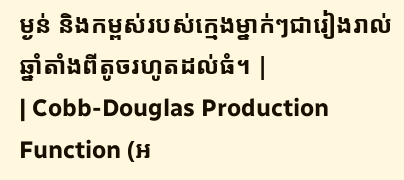ម្ងន់ និងកម្ពស់របស់ក្មេងម្នាក់ៗជារៀងរាល់ឆ្នាំតាំងពីតូចរហូតដល់ធំ។ |
| Cobb-Douglas Production Function (អ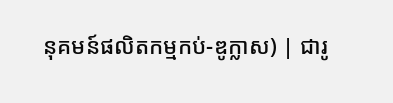នុគមន៍ផលិតកម្មកប់-ឌូក្លាស) | ជារូ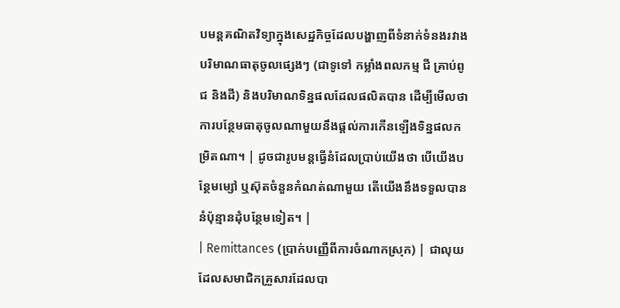បមន្តគណិតវិទ្យាក្នុងសេដ្ឋកិច្ចដែលបង្ហាញពីទំនាក់ទំនងរវាងបរិមាណធាតុចូលផ្សេងៗ (ជាទូទៅ កម្លាំងពលកម្ម ជី គ្រាប់ពូជ និងដី) និងបរិមាណទិន្នផលដែលផលិតបាន ដើម្បីមើលថាការបន្ថែមធាតុចូលណាមួយនឹងផ្តល់ការកើនឡើងទិន្នផលកម្រិតណា។ | ដូចជារូបមន្តធ្វើនំដែលប្រាប់យើងថា បើយើងបន្ថែមម្សៅ ឬស៊ុតចំនួនកំណត់ណាមួយ តើយើងនឹងទទួលបាននំប៉ុន្មានដុំបន្ថែមទៀត។ |
| Remittances (ប្រាក់បញ្ញើពីការចំណាកស្រុក) | ជាលុយដែលសមាជិកគ្រួសារដែលបា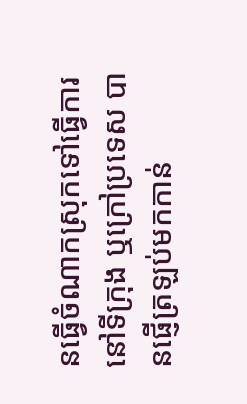នធ្វើចំណាកស្រុកទៅធ្វើការនៅទីក្រុង ឬក្រៅប្រទេស បានផ្ញើត្រឡប់មកកាន់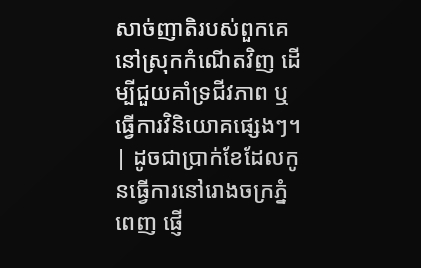សាច់ញាតិរបស់ពួកគេនៅស្រុកកំណើតវិញ ដើម្បីជួយគាំទ្រជីវភាព ឬធ្វើការវិនិយោគផ្សេងៗ។ | ដូចជាប្រាក់ខែដែលកូនធ្វើការនៅរោងចក្រភ្នំពេញ ផ្ញើ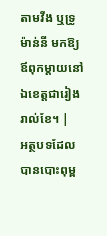តាមវីង ឬទ្រូម៉ាន់នី មកឱ្យឪពុកម្តាយនៅឯខេត្តជារៀងរាល់ខែ។ |
អត្ថបទដែលបានបោះពុម្ព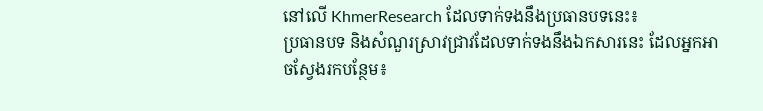នៅលើ KhmerResearch ដែលទាក់ទងនឹងប្រធានបទនេះ៖
ប្រធានបទ និងសំណួរស្រាវជ្រាវដែលទាក់ទងនឹងឯកសារនេះ ដែលអ្នកអាចស្វែងរកបន្ថែម៖